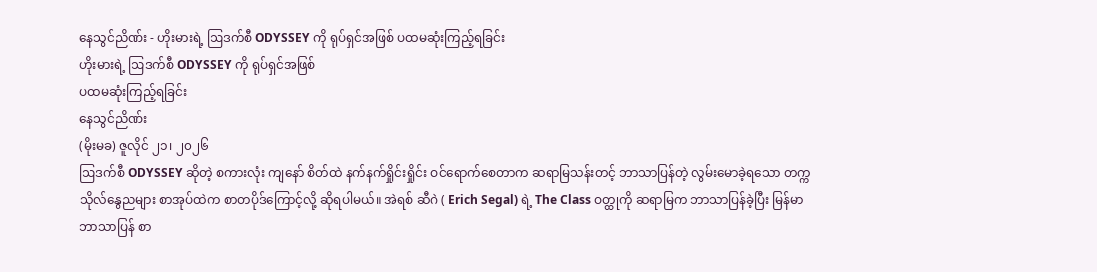နေသွင်ညိဏ်း - ဟိုးမားရဲ့ ဩဒက်စီ ODYSSEY ကို ရုပ်ရှင်အဖြစ် ပထမဆုံးကြည့်ရခြင်း
ဟိုးမားရဲ့ ဩဒက်စီ ODYSSEY ကို ရုပ်ရှင်အဖြစ်
ပထမဆုံးကြည့်ရခြင်း
နေသွင်ညိဏ်း
(မိုးမခ) ဇူလိုင် ၂၁၊ ၂၀၂၆
ဩဒက်စီ ODYSSEY ဆိုတဲ့ စကားလုံး ကျနော် စိတ်ထဲ နက်နက်ရှိုင်းရှိုင်း ဝင်ရောက်စေတာက ဆရာမြသန်းတင့် ဘာသာပြန်တဲ့ လွမ်းမောခဲ့ရသော တက္ကသိုလ်နွေညများ စာအုပ်ထဲက စာတပိုဒ်ကြောင့်လို့ ဆိုရပါမယ်။ အဲရစ် ဆီဂဲ ( Erich Segal) ရဲ့ The Class ဝတ္ထုကို ဆရာမြက ဘာသာပြန်ခဲ့ပြီး မြန်မာဘာသာပြန် စာ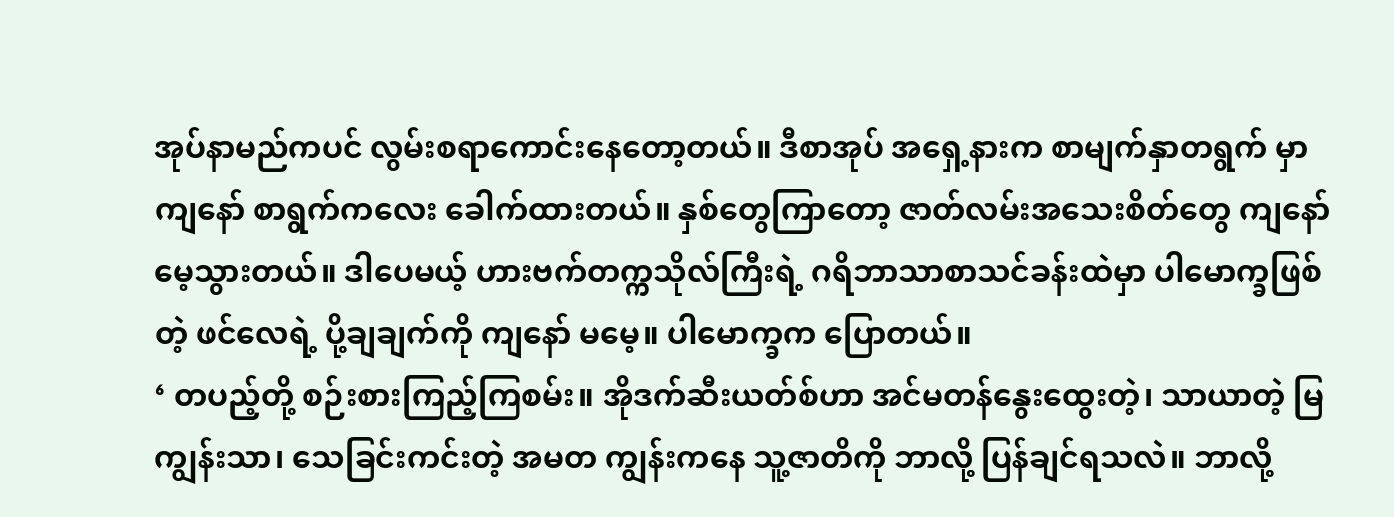အုပ်နာမည်ကပင် လွမ်းစရာကောင်းနေတော့တယ်။ ဒီစာအုပ် အရှေ့နားက စာမျက်နှာတရွက် မှာ ကျနော် စာရွက်ကလေး ခေါက်ထားတယ်။ နှစ်တွေကြာတော့ ဇာတ်လမ်းအသေးစိတ်တွေ ကျနော် မေ့သွားတယ်။ ဒါပေမယ့် ဟားဗက်တက္ကသိုလ်ကြီးရဲ့ ဂရိဘာသာစာသင်ခန်းထဲမှာ ပါမောက္ခဖြစ်တဲ့ ဖင်လေရဲ့ ပို့ချချက်ကို ကျနော် မမေ့။ ပါမောက္ခက ပြောတယ်။
‘ တပည့်တို့ စဉ်းစားကြည့်ကြစမ်း။ အိုဒက်ဆီးယတ်စ်ဟာ အင်မတန်နွေးထွေးတဲ့၊ သာယာတဲ့ မြကျွန်းသာ၊ သေခြင်းကင်းတဲ့ အမတ ကျွန်းကနေ သူ့ဇာတိကို ဘာလို့ ပြန်ချင်ရသလဲ။ ဘာလို့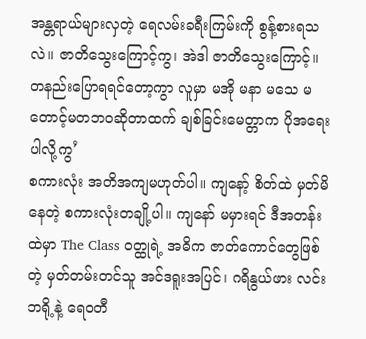အန္တရာယ်များလှတဲ့ ရေလမ်းခရီးကြမ်းကို စွန့်စားရသလဲ။ ဇာတိသွေးကြောင့်ကွ၊ အဲဒါ ဇာတိသွေးကြောင့်။ တနည်းပြောရရင်တော့ကွာ လူမှာ မအို မနာ မသေ မတောင့်မတဘဝဆိုတာထက် ချစ်ခြင်းမေတ္တာက ပိုအရေးပါလို့ကွ’
စကားလုံး အတိအကျမဟုတ်ပါ။ ကျနော့် စိတ်ထဲ မှတ်မိနေတဲ့ စကားလုံးတချို့ပါ။ ကျနော် မမှားရင် ဒီအတန်းထဲမှာ The Class ဝတ္ထုရဲ့ အဓိက ဇာတ်ကောင်တွေဖြစ်တဲ့ မှတ်တမ်းတင်သူ အင်ဒရူးအပြင်၊ ဂရိနွယ်ဖား လင်းဘရို့နဲ့ ရေဝတီ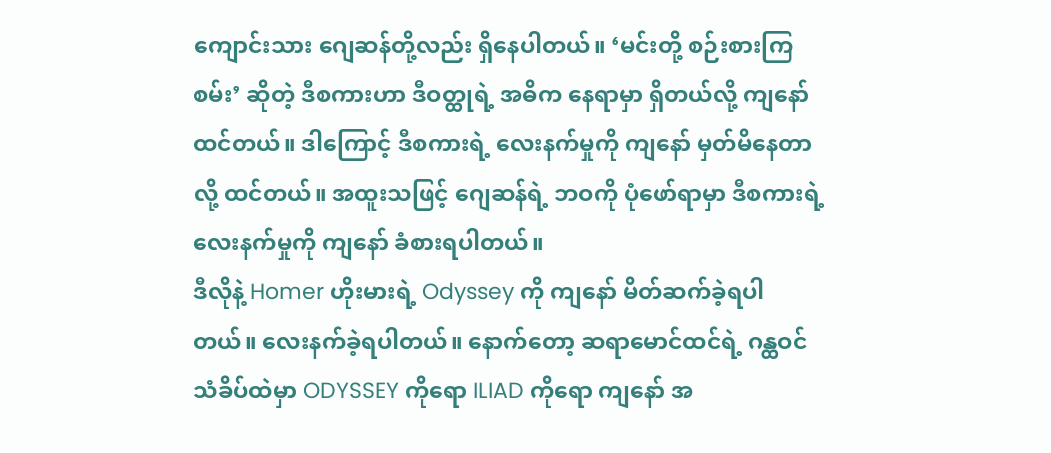ကျောင်းသား ဂျေဆန်တို့လည်း ရှိနေပါတယ်။ ‘မင်းတို့ စဉ်းစားကြစမ်း’ ဆိုတဲ့ ဒီစကားဟာ ဒီဝတ္ထုရဲ့ အဓိက နေရာမှာ ရှိတယ်လို့ ကျနော် ထင်တယ်။ ဒါကြောင့် ဒီစကားရဲ့ လေးနက်မှုကို ကျနော် မှတ်မိနေတာလို့ ထင်တယ်။ အထူးသဖြင့် ဂျေဆန်ရဲ့ ဘဝကို ပုံဖော်ရာမှာ ဒီစကားရဲ့ လေးနက်မှုကို ကျနော် ခံစားရပါတယ်။
ဒီလိုနဲ့ Homer ဟိုးမားရဲ့ Odyssey ကို ကျနော် မိတ်ဆက်ခဲ့ရပါတယ်။ လေးနက်ခဲ့ရပါတယ်။ နောက်တော့ ဆရာမောင်ထင်ရဲ့ ဂန္ထဝင် သံခိပ်ထဲမှာ ODYSSEY ကိုရော ILIAD ကိုရော ကျနော် အ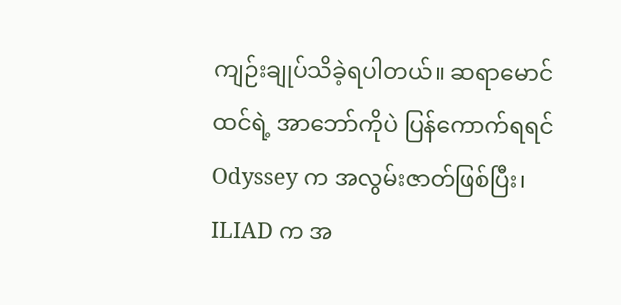ကျဉ်းချုပ်သိခဲ့ရပါတယ်။ ဆရာမောင်ထင်ရဲ့ အာဘော်ကိုပဲ ပြန်ကောက်ရရင် Odyssey က အလွမ်းဇာတ်ဖြစ်ပြီး၊ ILIAD က အ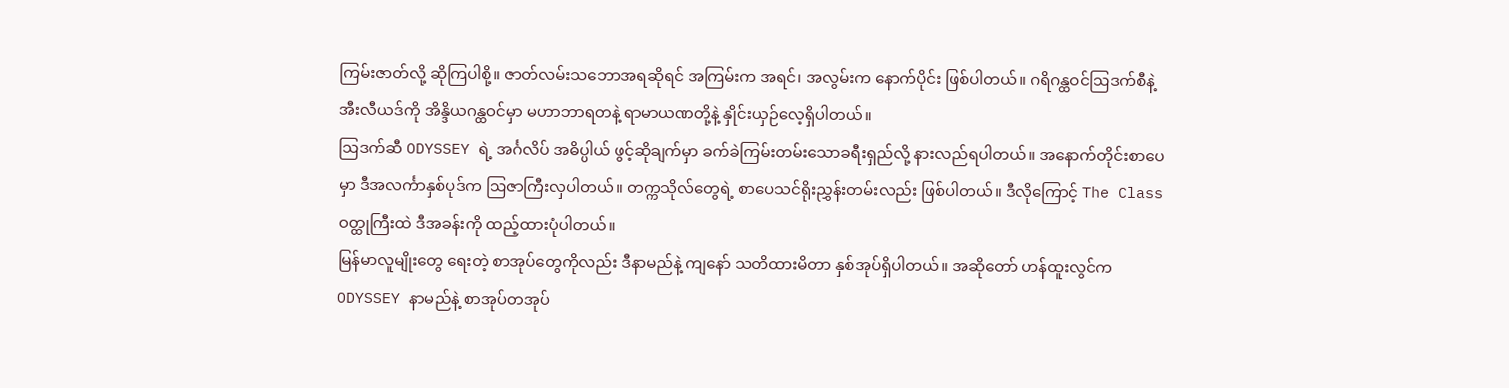ကြမ်းဇာတ်လို့ ဆိုကြပါစို့။ ဇာတ်လမ်းသဘောအရဆိုရင် အကြမ်းက အရင်၊ အလွမ်းက နောက်ပိုင်း ဖြစ်ပါတယ်။ ဂရိဂန္ထဝင်ဩဒက်စီနဲ့ အီးလီယဒ်ကို အိန္ဒိယဂန္ထဝင်မှာ မဟာဘာရတနဲ့ ရာမာယဏတို့နဲ့ နှိုင်းယှဉ်လေ့ရှိပါတယ်။
ဩဒက်ဆီ ODYSSEY ရဲ့ အင်္ဂလိပ် အဓိပ္ပါယ် ဖွင့်ဆိုချက်မှာ ခက်ခဲကြမ်းတမ်းသောခရီးရှည်လို့ နားလည်ရပါတယ်။ အနောက်တိုင်းစာပေမှာ ဒီအလင်္ကာနှစ်ပုဒ်က ဩဇာကြီးလှပါတယ်။ တက္ကသိုလ်တွေရဲ့ စာပေသင်ရိုးညွှန်းတမ်းလည်း ဖြစ်ပါတယ်။ ဒီလိုကြောင့် The Class ဝတ္ထုကြီးထဲ ဒီအခန်းကို ထည့်ထားပုံပါတယ်။
မြန်မာလူမျိုးတွေ ရေးတဲ့ စာအုပ်တွေကိုလည်း ဒီနာမည်နဲ့ ကျနော် သတိထားမိတာ နှစ်အုပ်ရှိပါတယ်။ အဆိုတော် ဟန်ထူးလွင်က ODYSSEY နာမည်နဲ့ စာအုပ်တအုပ်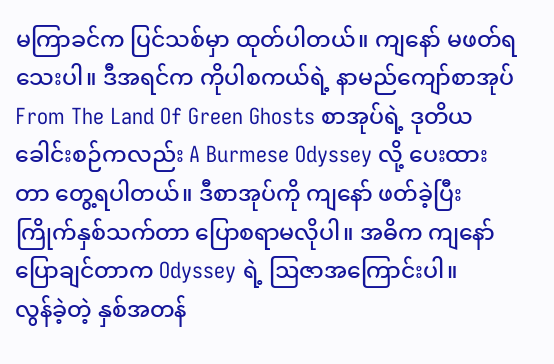မကြာခင်က ပြင်သစ်မှာ ထုတ်ပါတယ်။ ကျနော် မဖတ်ရသေးပါ။ ဒီအရင်က ကိုပါစကယ်ရဲ့ နာမည်ကျော်စာအုပ် From The Land Of Green Ghosts စာအုပ်ရဲ့ ဒုတိယ ခေါင်းစဉ်ကလည်း A Burmese Odyssey လို့ ပေးထားတာ တွေ့ရပါတယ်။ ဒီစာအုပ်ကို ကျနော် ဖတ်ခဲ့ပြီး ကြိုက်နှစ်သက်တာ ပြောစရာမလိုပါ။ အဓိက ကျနော် ပြောချင်တာက Odyssey ရဲ့ ဩဇာအကြောင်းပါ။
လွန်ခဲ့တဲ့ နှစ်အတန်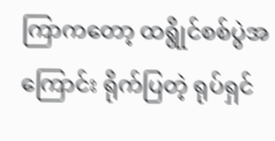ကြာကတော့ ထရွိုင်စစ်ပွဲအကြောင်း ရိုက်ပြတဲ့ ရုပ်ရှင်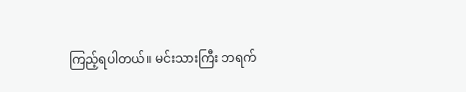ကြည့်ရပါတယ်။ မင်းသားကြီး ဘရက်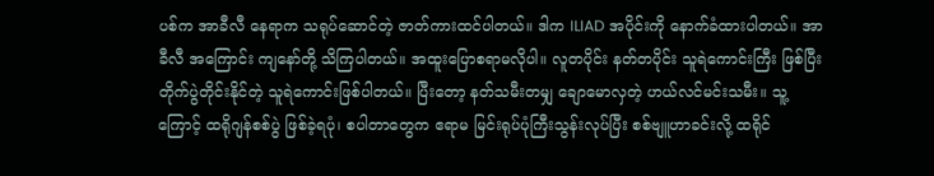ပစ်က အာခီလီ နေရာက သရုပ်ဆောင်တဲ့ ဇာတ်ကားထင်ပါတယ်။ ဒါက ILIAD အပိုင်းကို နောက်ခံထားပါတယ်။ အာခီလီ အကြောင်း ကျနော်တို့ သိကြပါတယ်။ အထူးပြောစရာမလိုပါ။ လူတပိုင်း နတ်တပိုင်း သူရဲကောင်းကြီး ဖြစ်ပြီး တိုက်ပွဲတိုင်းနိုင်တဲ့ သူရဲကောင်းဖြစ်ပါတယ်။ ပြီးတော့ နတ်သမီးတမျှ ချောမောလှတဲ့ ဟယ်လင်မင်းသမီး။ သူ့ကြောင့် ထရိုဂျန်စစ်ပွဲ ဖြစ်ခဲ့ရပုံ၊ စပါတာတွေက ဧရာမ မြင်းရုပ်ပုံကြီးသွန်းလုပ်ပြီး စစ်ဗျူဟာခင်းလို့ ထရိုင်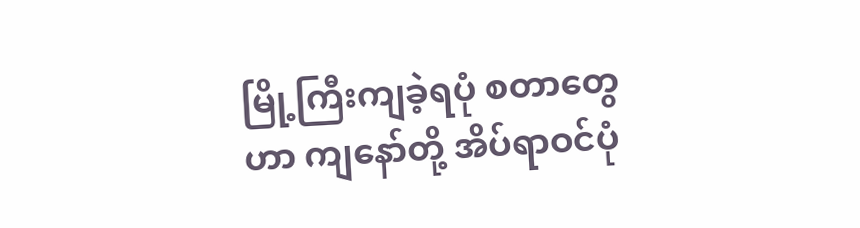မြို့ကြီးကျခဲ့ရပုံ စတာတွေဟာ ကျနော်တို့ အိပ်ရာဝင်ပုံ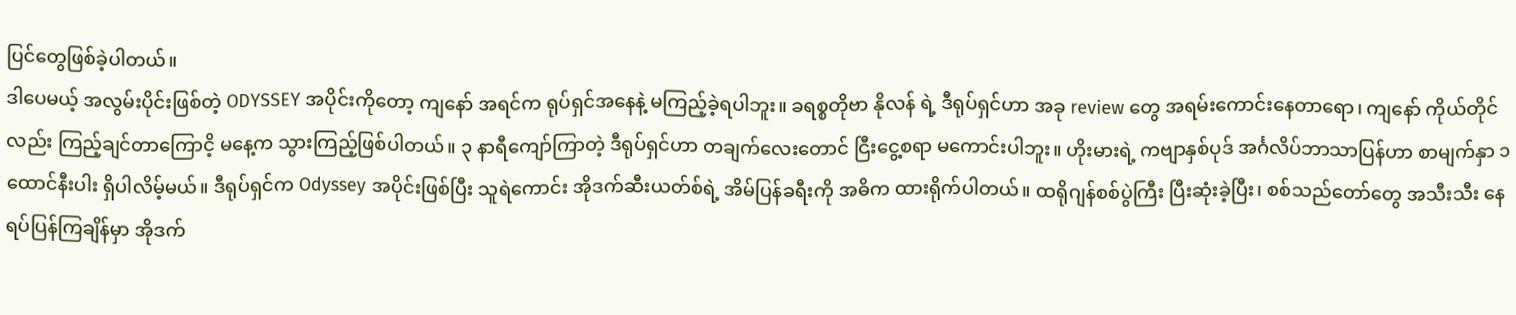ပြင်တွေဖြစ်ခဲ့ပါတယ်။
ဒါပေမယ့် အလွမ်းပိုင်းဖြစ်တဲ့ ODYSSEY အပိုင်းကိုတော့ ကျနော် အရင်က ရုပ်ရှင်အနေနဲ့ မကြည့်ခဲ့ရပါဘူး။ ခရစ္စတိုဗာ နိုလန် ရဲ့ ဒီရုပ်ရှင်ဟာ အခု review တွေ အရမ်းကောင်းနေတာရော၊ ကျနော် ကိုယ်တိုင်လည်း ကြည့်ချင်တာကြောငိ့ မနေ့က သွားကြည့်ဖြစ်ပါတယ်။ ၃ နာရီကျော်ကြာတဲ့ ဒီရုပ်ရှင်ဟာ တချက်လေးတောင် ငြီးငွေ့စရာ မကောင်းပါဘူး။ ဟိုးမားရဲ့ ကဗျာနှစ်ပုဒ် အင်္ဂလိပ်ဘာသာပြန်ဟာ စာမျက်နှာ ၁ ထောင်နီးပါး ရှိပါလိမ့်မယ်။ ဒီရုပ်ရှင်က Odyssey အပိုင်းဖြစ်ပြီး သူရဲကောင်း အိုဒက်ဆီးယတ်စ်ရဲ့ အိမ်ပြန်ခရီးကို အဓိက ထားရိုက်ပါတယ်။ ထရိုဂျန်စစ်ပွဲကြီး ပြီးဆုံးခဲ့ပြီး၊ စစ်သည်တော်တွေ အသီးသီး နေရပ်ပြန်ကြချိန်မှာ အိုဒက်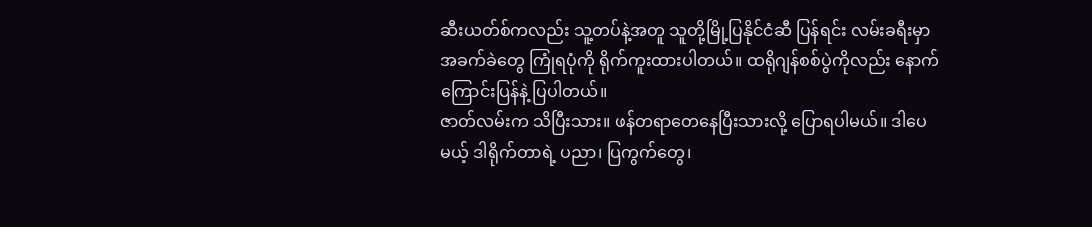ဆီးယတ်စ်ကလည်း သူ့တပ်နဲ့အတူ သူတို့မြို့ပြနိုင်ငံဆီ ပြန်ရင်း လမ်းခရီးမှာ အခက်ခဲတွေ ကြုံရပုံကို ရိုက်ကူးထားပါတယ်။ ထရိုဂျန်စစ်ပွဲကိုလည်း နောက်ကြောင်းပြန်နဲ့ ပြပါတယ်။
ဇာတ်လမ်းက သိပြီးသား။ ဖန်တရာတေနေပြီးသားလို့ ပြောရပါမယ်။ ဒါပေမယ့် ဒါရိုက်တာရဲ့ ပညာ၊ ပြကွက်တွေ၊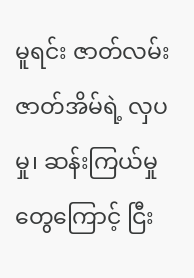မူရင်း ဇာတ်လမ်း ဇာတ်အိမ်ရဲ့ လှပမှု၊ ဆန်းကြယ်မှုတွေကြောင့် ငြီး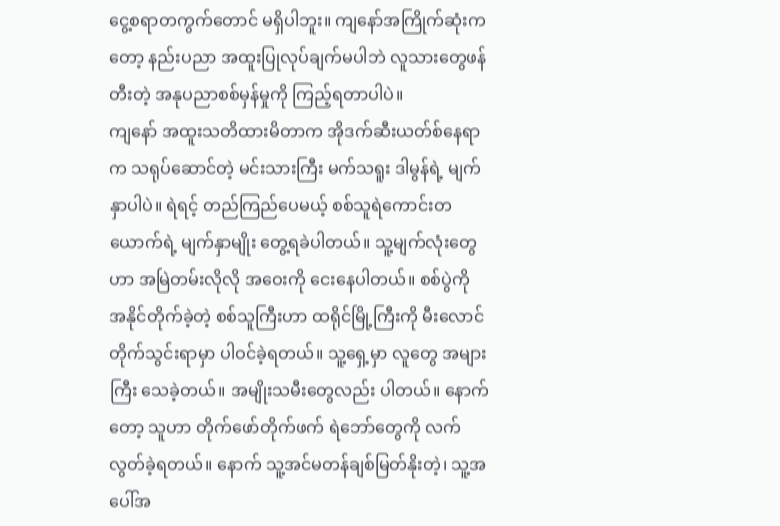ငွေ့စရာတကွက်တောင် မရှိပါဘူး။ ကျနော်အကြိုက်ဆုံးကတော့ နည်းပညာ အထူးပြုလုပ်ချက်မပါဘဲ လူသားတွေဖန်တီးတဲ့ အနုပညာစစ်မှန်မှုကို ကြည့်ရတာပါပဲ။
ကျနော် အထူးသတိထားမိတာက အိုဒက်ဆီးယတ်စ်နေရာက သရုပ်ဆောင်တဲ့ မင်းသားကြီး မက်သရူး ဒါမွန်ရဲ့ မျက်နှာပါပဲ။ ရဲရင့် တည်ကြည်ပေမယ့် စစ်သူရဲကောင်းတယောက်ရဲ့ မျက်နှာမျိုး တွေ့ရခဲပါတယ်။ သူ့မျက်လုံးတွေဟာ အမြဲတမ်းလိုလို အဝေးကို ငေးနေပါတယ်။ စစ်ပွဲကို အနိုင်တိုက်ခဲ့တဲ့ စစ်သူကြီးဟာ ထရိုင်မြို့ကြီးကို မီးလောင်တိုက်သွင်းရာမှာ ပါဝင်ခဲ့ရတယ်။ သူ့ရှေ့မှာ လူတွေ အများကြီး သေခဲ့တယ်။ အမျိုးသမီးတွေလည်း ပါတယ်။ နောက်တော့ သူဟာ တိုက်ဖော်တိုက်ဖက် ရဲဘော်တွေကို လက်လွတ်ခဲ့ရတယ်။ နောက် သူ့အင်မတန်ချစ်မြတ်နိုးတဲ့၊ သူ့အပေါ်အ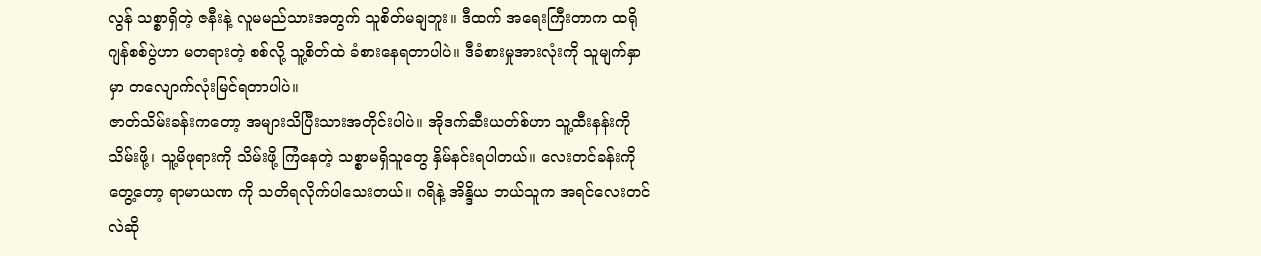လွန် သစ္စာရှိတဲ့ ဇနီးနဲ့ လူမမည်သားအတွက် သူစိတ်မချဘူး။ ဒီထက် အရေးကြီးတာက ထရိုဂျန်စစ်ပွဲဟာ မတရားတဲ့ စစ်လို့ သူ့စိတ်ထဲ ခံစားနေရတာပါပဲ။ ဒီခံစားမှုအားလုံးကို သူမျက်နှာမှာ တလျောက်လုံးမြင်ရတာပါပဲ။
ဇာတ်သိမ်းခန်းကတော့ အများသိပြီးသားအတိုင်းပါပဲ။ အိုဒက်ဆီးယတ်စ်ဟာ သူ့ထီးနန်းကို သိမ်းဖို့၊ သူ့မိဖုရားကို သိမ်းဖို့ ကြံနေတဲ့ သစ္စာမရှိသူတွေ နှိမ်နင်းရပါတယ်။ လေးတင်ခန်းကို တွေ့တော့ ရာမာယဏ ကို သတိရလိုက်ပါသေးတယ်။ ဂရိနဲ့ အိန္ဒိယ ဘယ်သူက အရင်လေးတင်လဲဆို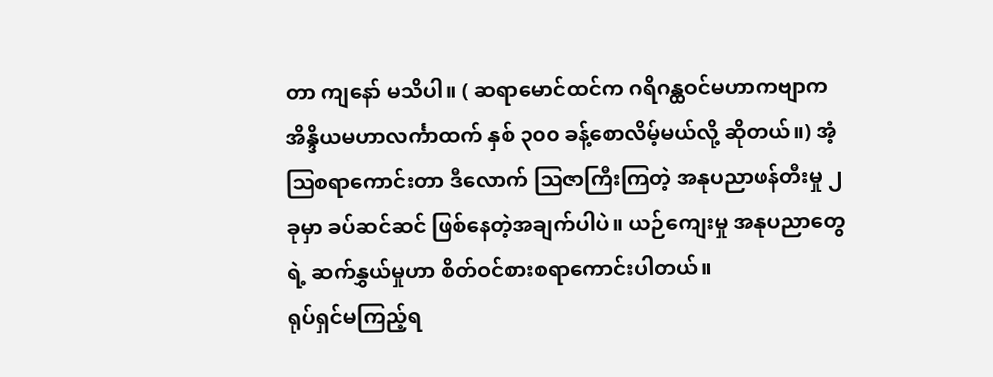တာ ကျနော် မသိပါ။ ( ဆရာမောင်ထင်က ဂရိဂန္ထဝင်မဟာကဗျာက အိန္ဒိယမဟာလင်္ကာထက် နှစ် ၃၀၀ ခန့်စောလိမ့်မယ်လို့ ဆိုတယ်။) အံ့ဩစရာကောင်းတာ ဒီလောက် ဩဇာကြီးကြတဲ့ အနုပညာဖန်တီးမှု ၂ ခုမှာ ခပ်ဆင်ဆင် ဖြစ်နေတဲ့အချက်ပါပဲ။ ယဉ်ကျေးမှု အနုပညာတွေရဲ့ ဆက်နွှယ်မှုဟာ စိတ်ဝင်စားစရာကောင်းပါတယ်။
ရုပ်ရှင်မကြည့်ရ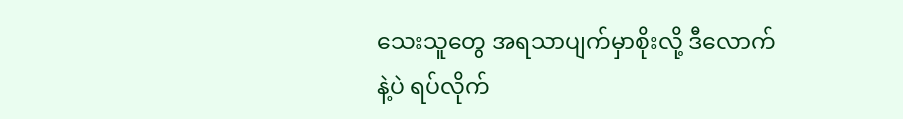သေးသူတွေ အရသာပျက်မှာစိုးလို့ ဒီလောက်နဲ့ပဲ ရပ်လိုက်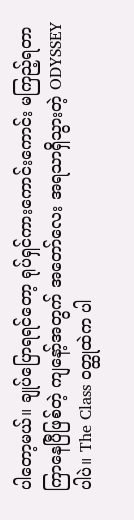ပါတော့မယ်။ ချုပ်ပြောရရင်တော့ ရုပ်ရှင်ကားကောင်းကောင်း မကြည့်ရတာ ကြာနေပြီဖြစ်တဲ့ ကျနော့်အတွက် အတော်လေး အရသာရှိသွားတဲ့ ODYSSEY ပါပဲ။ The Class ဝတ္ထုထဲက ပါ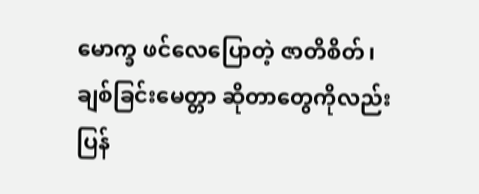မောက္ခ ဖင်လေပြောတဲ့ ဇာတိစိတ်၊ ချစ်ခြင်းမေတ္တာ ဆိုတာတွေကိုလည်း ပြန်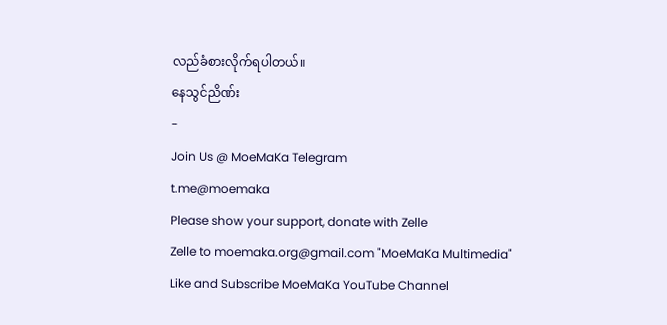လည်ခံစားလိုက်ရပါတယ်။
နေသွင်ညိဏ်း
-
Join Us @ MoeMaKa Telegram
t.me@moemaka
Please show your support, donate with Zelle
Zelle to moemaka.org@gmail.com "MoeMaKa Multimedia"
Like and Subscribe MoeMaKa YouTube Channel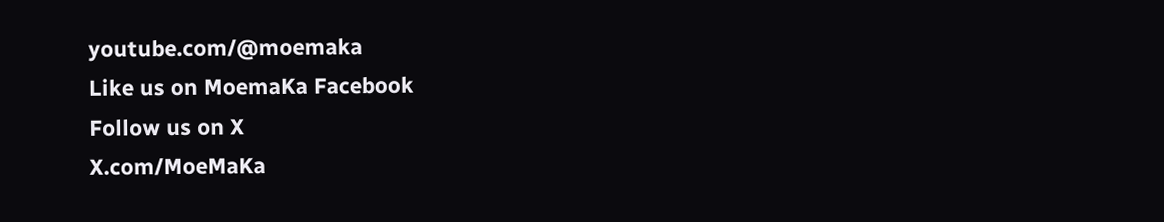youtube.com/@moemaka
Like us on MoemaKa Facebook
Follow us on X
X.com/MoeMaKa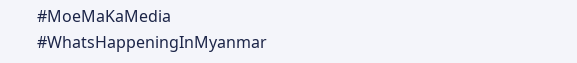#MoeMaKaMedia
#WhatsHappeningInMyanmar